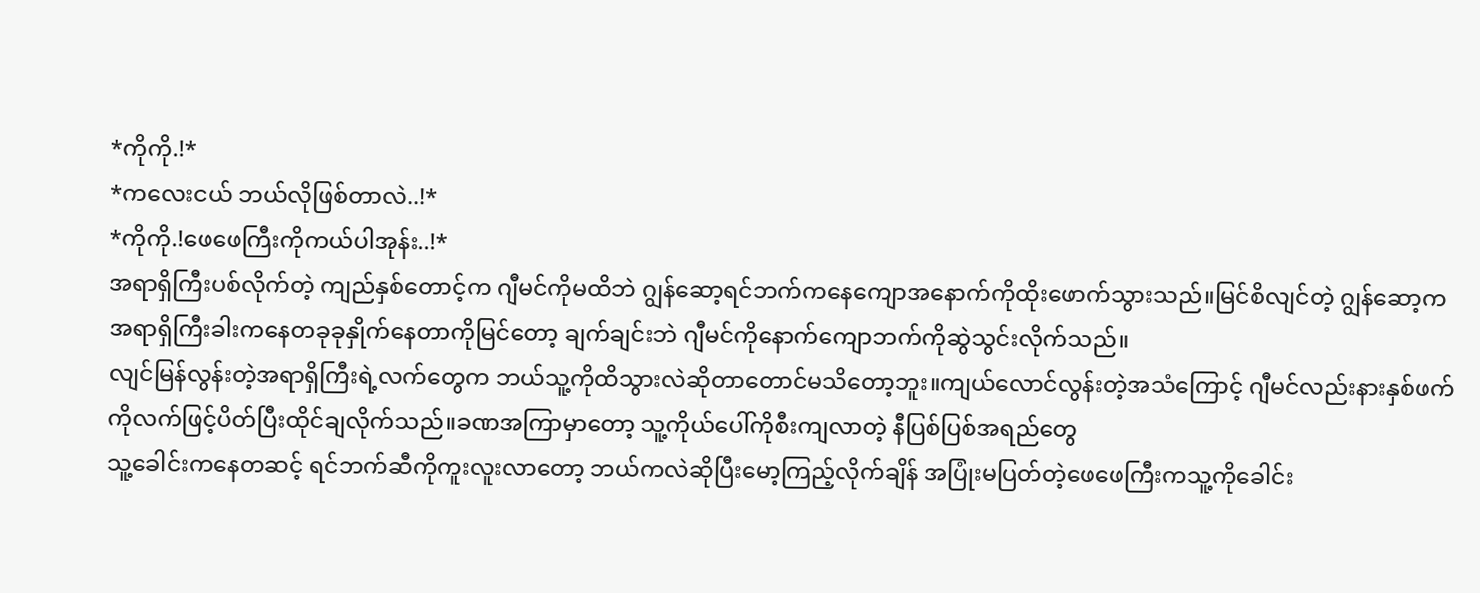*ကိုကို.!*
*ကလေးငယ် ဘယ်လိုဖြစ်တာလဲ..!*
*ကိုကို.!ဖေဖေကြီးကိုကယ်ပါအုန်း..!*
အရာရှိကြီးပစ်လိုက်တဲ့ ကျည်နှစ်တောင့်က ဂျီမင်ကိုမထိဘဲ ဂျွန်ဆော့ရင်ဘက်ကနေကျောအနောက်ကိုထိုးဖောက်သွားသည်။မြင်စိလျင်တဲ့ ဂျွန်ဆော့ကအရာရှိကြီးခါးကနေတခုခုနှိုက်နေတာကိုမြင်တော့ ချက်ချင်းဘဲ ဂျီမင်ကိုနောက်ကျောဘက်ကိုဆွဲသွင်းလိုက်သည်။
လျင်မြန်လွန်းတဲ့အရာရှိကြီးရဲ့လက်တွေက ဘယ်သူ့ကိုထိသွားလဲဆိုတာတောင်မသိတော့ဘူး။ကျယ်လောင်လွန်းတဲ့အသံကြောင့် ဂျီမင်လည်းနားနှစ်ဖက်ကိုလက်ဖြင့်ပိတ်ပြီးထိုင်ချလိုက်သည်။ခဏအကြာမှာတော့ သူ့ကိုယ်ပေါ်ကိုစီးကျလာတဲ့ နီပြစ်ပြစ်အရည်တွေ
သူ့ခေါင်းကနေတဆင့် ရင်ဘက်ဆီကိုကူးလူးလာတော့ ဘယ်ကလဲဆိုပြီးမော့ကြည့်လိုက်ချိန် အပြုံးမပြတ်တဲ့ဖေဖေကြီးကသူ့ကိုခေါင်း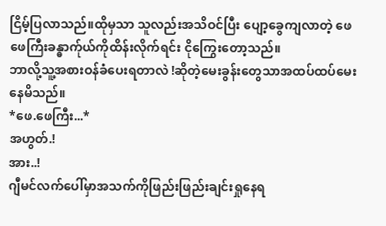ငြိမ့်ပြလာသည်။ထိုမှသာ သူလည်းအသိဝင်ပြီး ပျော့ခွေကျလာတဲ့ ဖေဖေကြီးခန္ဓာက်ုယ်ကိုထိန်းလိုက်ရင်း ငိုကြွေးတော့သည်။
ဘာလို့သူ့အစားဝန်ခံပေးရတာလဲ !ဆိုတဲ့မေးခွန်းတွေသာအထပ်ထပ်မေးနေမိသည်။
*ဖေ.ဖေကြီး...*
အဟွတ်.!
အား..!
ဂျီမင်လက်ပေါ်မှာအသက်ကိုဖြည်းဖြည်းချင်းရှုနေရ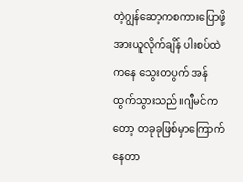တဲ့ဂျွန်ဆော့ကစကားပြောဖို့အားယူလိုက်ချိန် ပါးစပ်ထဲကနေ သွေးတပွက် အန်ထွက်သွားသည်။ဂျီမင်ကတော့ တခုခုဖြစ်မှာကြောက်နေတာ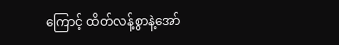ကြောင့် ထိတ်လန့်စွာနဲ့အော်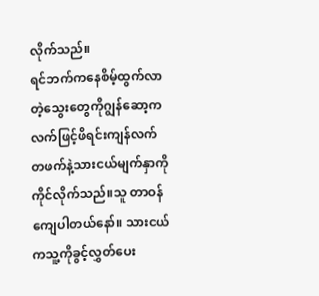လိုက်သည်။
ရင်ဘက်ကနေစိမ့်ထွက်လာတဲ့သွေးတွေကိုဂျွန်ဆော့ကလက်ဖြင့်ဖိရင်းကျန်လက်တဖက်နဲ့သားငယ်မျက်နှာကိုကိုင်လိုက်သည်။သူ တာဝန်ကျေပါတယ်နော်။ သားငယ်ကသူ့ကိုခွင့်လွှတ်ပေး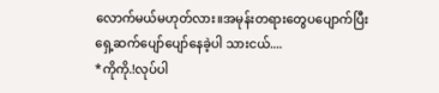လောက်မယ်မဟုတ်လား။အမုန်းတရားတွေပပျောက်ပြီးရှေ့ဆက်ပျော်ပျော်နေခဲ့ပါ သားငယ်....
*ကိုကို.!လုပ်ပါ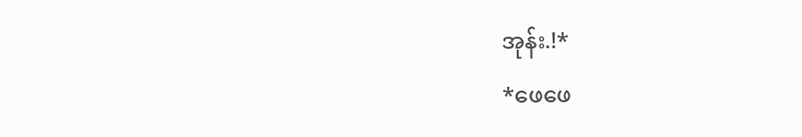အုန်း.!*
*ဖေဖေ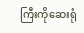ကြီးကိုဆေးရုံ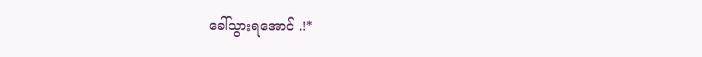ခေါ်သွားရအောင် .!*